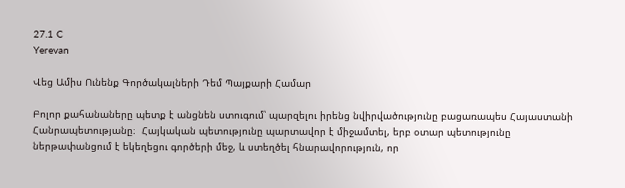27.1 C
Yerevan

Վեց Ամիս Ունենք Գործակալների Դեմ Պայքարի Համար

Բոլոր քահանաները պետք է անցնեն ստուգում՝ պարզելու իրենց նվիրվածությունը բացառապես Հայաստանի Հանրապետությանը։  Հայկական պետությունը պարտավոր է միջամտել, երբ օտար պետությունը ներթափանցում է եկեղեցու գործերի մեջ, և ստեղծել հնարավորություն, որ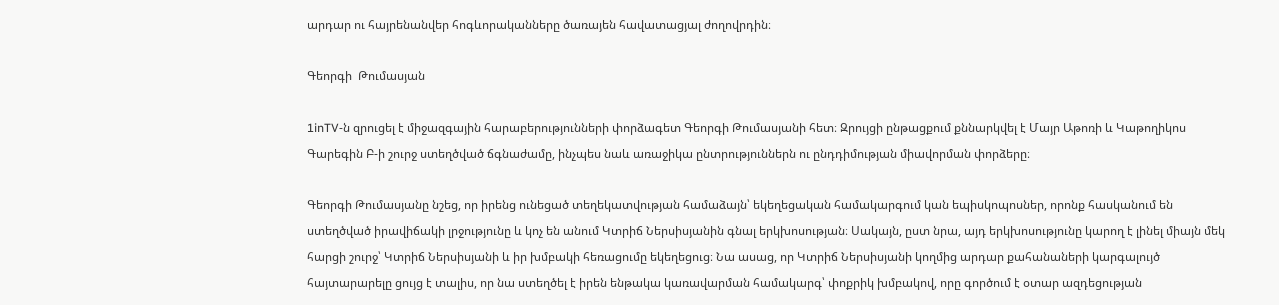արդար ու հայրենանվեր հոգևորականները ծառայեն հավատացյալ ժողովրդին։

Գեորգի  Թումասյան

1inTV‑ն զրուցել է միջազգային հարաբերությունների փորձագետ Գեորգի Թումասյանի հետ։ Զրույցի ընթացքում քննարկվել է Մայր Աթոռի և Կաթողիկոս Գարեգին Բ‑ի շուրջ ստեղծված ճգնաժամը, ինչպես նաև առաջիկա ընտրություններն ու ընդդիմության միավորման փորձերը։

Գեորգի Թումասյանը նշեց, որ իրենց ունեցած տեղեկատվության համաձայն՝ եկեղեցական համակարգում կան եպիսկոպոսներ, որոնք հասկանում են ստեղծված իրավիճակի լրջությունը և կոչ են անում Կտրիճ Ներսիսյանին գնալ երկխոսության։ Սակայն, ըստ նրա, այդ երկխոսությունը կարող է լինել միայն մեկ հարցի շուրջ՝ Կտրիճ Ներսիսյանի և իր խմբակի հեռացումը եկեղեցուց։ Նա ասաց, որ Կտրիճ Ներսիսյանի կողմից արդար քահանաների կարգալույծ հայտարարելը ցույց է տալիս, որ նա ստեղծել է իրեն ենթակա կառավարման համակարգ՝ փոքրիկ խմբակով, որը գործում է օտար ազդեցության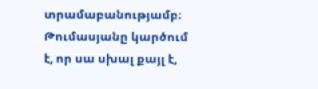տրամաբանությամբ։ Թումասյանը կարծում է, որ սա սխալ քայլ է,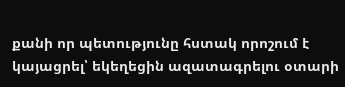քանի որ պետությունը հստակ որոշում է կայացրել՝ եկեղեցին ազատագրելու օտարի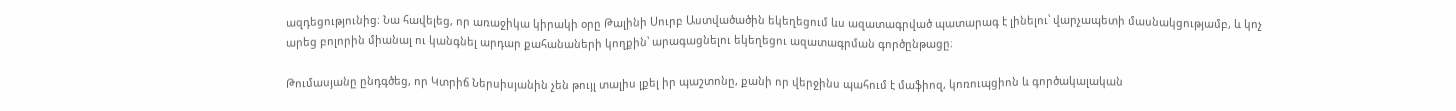ազդեցությունից։ Նա հավելեց, որ առաջիկա կիրակի օրը Թալինի Սուրբ Աստվածածին եկեղեցում ևս ազատագրված պատարագ է լինելու՝ վարչապետի մասնակցությամբ, և կոչ արեց բոլորին միանալ ու կանգնել արդար քահանաների կողքին՝ արագացնելու եկեղեցու ազատագրման գործընթացը։

Թումասյանը ընդգծեց, որ Կտրիճ Ներսիսյանին չեն թույլ տալիս լքել իր պաշտոնը, քանի որ վերջինս պահում է մաֆիոզ, կոռուպցիոն և գործակալական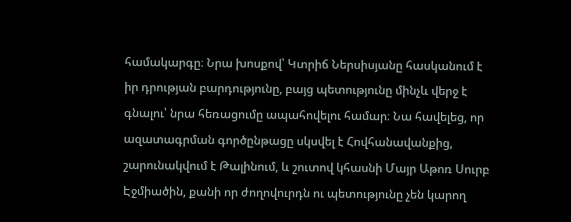համակարգը։ Նրա խոսքով՝ Կտրիճ Ներսիսյանը հասկանում է իր դրության բարդությունը, բայց պետությունը մինչև վերջ է գնալու՝ նրա հեռացումը ապահովելու համար։ Նա հավելեց, որ ազատագրման գործընթացը սկսվել է Հովհանավանքից, շարունակվում է Թալինում, և շուտով կհասնի Մայր Աթոռ Սուրբ Էջմիածին, քանի որ ժողովուրդն ու պետությունը չեն կարող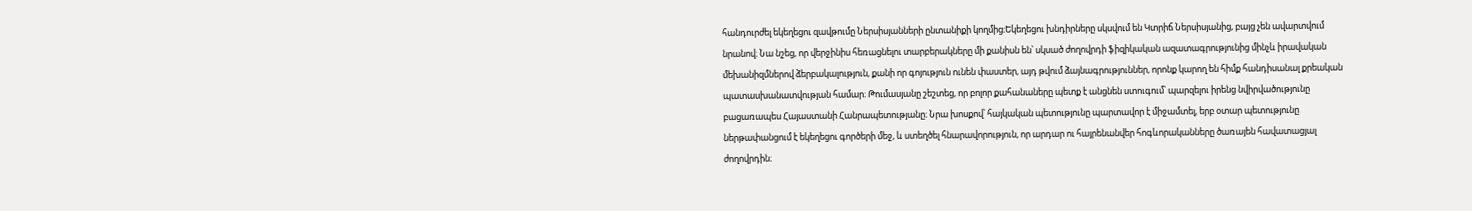հանդուրժել եկեղեցու զավթումը Ներսիսյանների ընտանիքի կողմից։Եկեղեցու խնդիրները սկսվում են Կտրիճ Ներսիսյանից, բայց չեն ավարտվում նրանով։ Նա նշեց, որ վերջինիս հեռացնելու տարբերակները մի քանիսն են՝ սկսած ժողովրդի ֆիզիկական ազատագրությունից մինչև իրավական մեխանիզմներով ձերբակալություն, քանի որ գոյություն ունեն փաստեր, այդ թվում ձայնագրություններ, որոնք կարող են հիմք հանդիսանալ քրեական պատասխանատվության համար։ Թումասյանը շեշտեց, որ բոլոր քահանաները պետք է անցնեն ստուգում՝ պարզելու իրենց նվիրվածությունը բացառապես Հայաստանի Հանրապետությանը։ Նրա խոսքով՝ հայկական պետությունը պարտավոր է միջամտել, երբ օտար պետությունը ներթափանցում է եկեղեցու գործերի մեջ, և ստեղծել հնարավորություն, որ արդար ու հայրենանվեր հոգևորականները ծառայեն հավատացյալ ժողովրդին։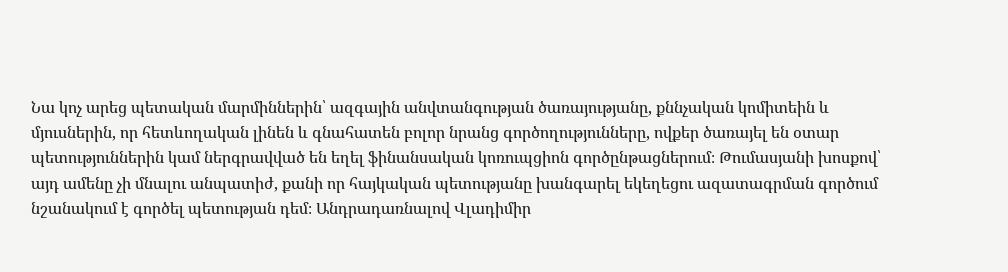Նա կոչ արեց պետական մարմիններին՝ ազգային անվտանգության ծառայությանը, քննչական կոմիտեին և մյուսներին, որ հետևողական լինեն և գնահատեն բոլոր նրանց գործողությունները, ովքեր ծառայել են օտար պետություններին կամ ներգրավված են եղել ֆինանսական կոռուպցիոն գործընթացներում։ Թումասյանի խոսքով՝ այդ ամենը չի մնալու անպատիժ, քանի որ հայկական պետությանը խանգարել եկեղեցու ազատագրման գործում նշանակում է գործել պետության դեմ։ Անդրադառնալով Վլադիմիր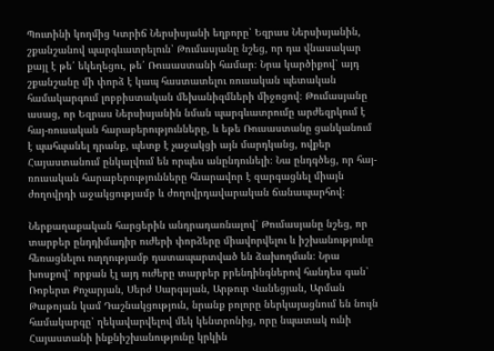Պուտինի կողմից Կտրիճ Ներսիսյանի եղբորը՝ Եզրաս Ներսիսյանին, շքանշանով պարգևատրելուն՝ Թումասյանը նշեց, որ դա վնասակար քայլ է թե՛ եկեղեցու, թե՛ Ռուսաստանի համար։ Նրա կարծիքով՝ այդ շքանշանը մի փորձ է կապ հաստատելու ռուսական պետական համակարգում լոբբիստական մեխանիզմների միջոցով։ Թումասյանը ասաց, որ Եզրաս Ներսիսյանին նման պարգևատրումը արժեզրկում է հայ-ռուսական հարաբերությունները, և եթե Ռուսաստանը ցանկանում է պահպանել դրանք, պետք է չաջակցի այն մարդկանց, ովքեր Հայաստանում ընկալվում են որպես անընդունելի։ Նա ընդգծեց, որ հայ-ռուսական հարաբերությունները հնարավոր է զարգացնել միայն ժողովրդի աջակցությամբ և ժողովրդավարական ճանապարհով։

Ներքաղաքական հարցերին անդրադառնալով՝ Թումասյանը նշեց, որ տարբեր ընդդիմադիր ուժերի փորձերը միավորվելու և իշխանությունը հեռացնելու ուղղությամբ դատապարտված են ձախողման։ Նրա խոսքով՝ որքան էլ այդ ուժերը տարբեր բրենդինգներով հանդես գան՝ Ռոբերտ Քոչարյան, Սերժ Սարգսյան, Արթուր Վանեցյան, Արման Թաթոյան կամ Դաշնակցություն, նրանք բոլորը ներկայացնում են նույն համակարգը՝ ղեկավարվելով մեկ կենտրոնից, որը նպատակ ունի Հայաստանի ինքնիշխանությունը կրկին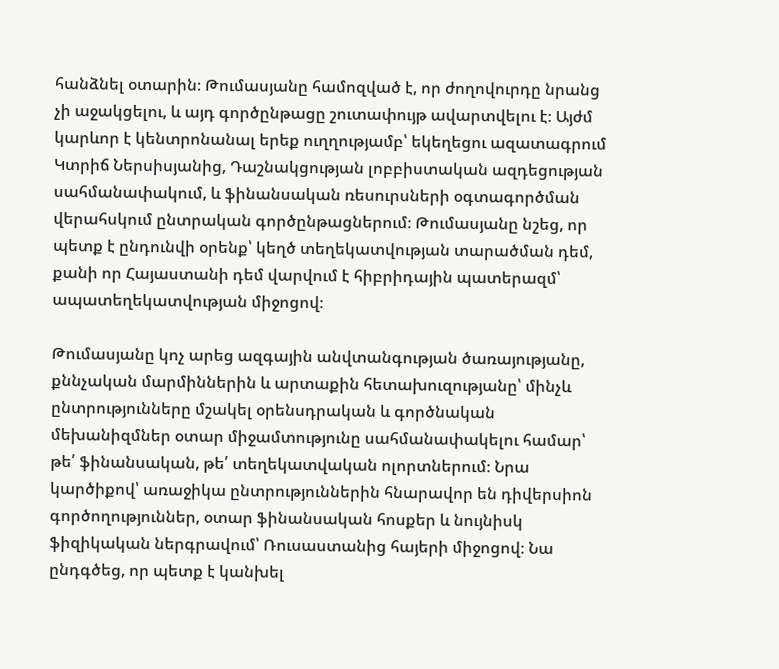հանձնել օտարին։ Թումասյանը համոզված է, որ ժողովուրդը նրանց չի աջակցելու, և այդ գործընթացը շուտափույթ ավարտվելու է։ Այժմ կարևոր է կենտրոնանալ երեք ուղղությամբ՝ եկեղեցու ազատագրում Կտրիճ Ներսիսյանից, Դաշնակցության լոբբիստական ազդեցության սահմանափակում, և ֆինանսական ռեսուրսների օգտագործման վերահսկում ընտրական գործընթացներում։ Թումասյանը նշեց, որ պետք է ընդունվի օրենք՝ կեղծ տեղեկատվության տարածման դեմ, քանի որ Հայաստանի դեմ վարվում է հիբրիդային պատերազմ՝ ապատեղեկատվության միջոցով։

Թումասյանը կոչ արեց ազգային անվտանգության ծառայությանը, քննչական մարմիններին և արտաքին հետախուզությանը՝ մինչև ընտրությունները մշակել օրենսդրական և գործնական մեխանիզմներ օտար միջամտությունը սահմանափակելու համար՝ թե՛ ֆինանսական, թե՛ տեղեկատվական ոլորտներում։ Նրա կարծիքով՝ առաջիկա ընտրություններին հնարավոր են դիվերսիոն գործողություններ, օտար ֆինանսական հոսքեր և նույնիսկ ֆիզիկական ներգրավում՝ Ռուսաստանից հայերի միջոցով։ Նա ընդգծեց, որ պետք է կանխել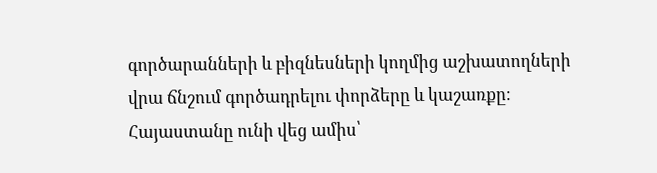գործարանների և բիզնեսների կողմից աշխատողների վրա ճնշում գործադրելու փորձերը և կաշառքը։ Հայաստանը ունի վեց ամիս՝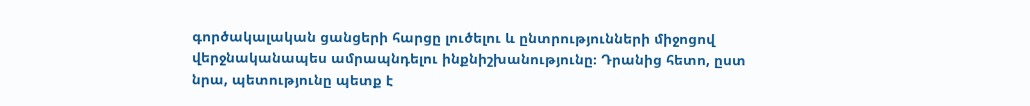գործակալական ցանցերի հարցը լուծելու և ընտրությունների միջոցով վերջնականապես ամրապնդելու ինքնիշխանությունը։ Դրանից հետո, ըստ նրա, պետությունը պետք է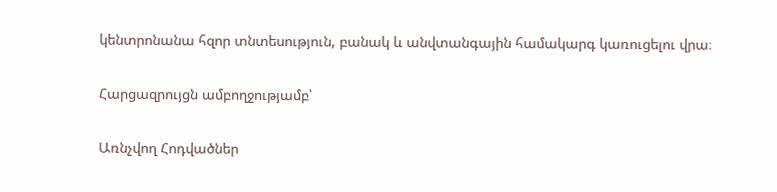կենտրոնանա հզոր տնտեսություն, բանակ և անվտանգային համակարգ կառուցելու վրա։

Հարցազրույցն ամբողջությամբ՝

Առնչվող Հոդվածներ